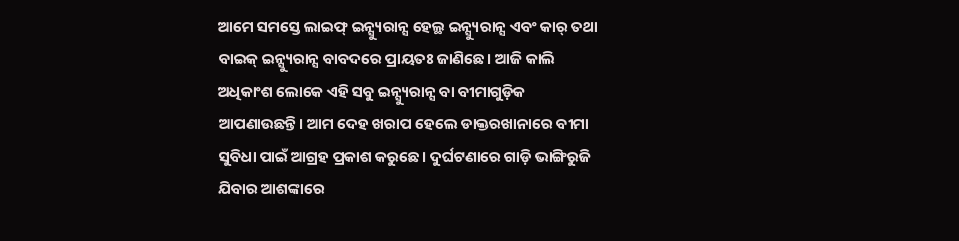ଆମେ ସମସ୍ତେ ଲାଇଫ୍ ଇନ୍ସ୍ୟୁରାନ୍ସ ହେଲ୍ଥ ଇନ୍ସ୍ୟୁରାନ୍ସ ଏବଂ କାର୍ ତଥା ବାଇକ୍ ଇନ୍ସ୍ୟୁରାନ୍ସ ବାବଦରେ ପ୍ରାୟତଃ ଜାଣିଛେ। ଆଜି କାଲି ଅଧିକାଂଶ ଲୋକେ ଏହି ସବୁ ଇନ୍ସ୍ୟୁରାନ୍ସ ବା ବୀମାଗୁଡ଼ିକ ଆପଣାଉଛନ୍ତି। ଆମ ଦେହ ଖରାପ ହେଲେ ଡାକ୍ତରଖାନାରେ ବୀମା ସୁବିଧା ପାଇଁ ଆଗ୍ରହ ପ୍ରକାଶ କରୁଛେ। ଦୁର୍ଘଟଣାରେ ଗାଡ଼ି ଭାଙ୍ଗିରୁଜି ଯିବାର ଆଶଙ୍କାରେ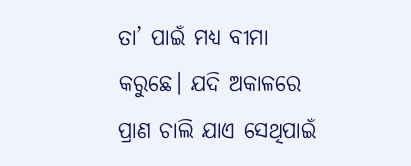ତା’ ପାଇଁ ମଧ୍ୟ ବୀମା କରୁଛେ। ଯଦି ଅକାଳରେ ପ୍ରାଣ ଚାଲି ଯାଏ ସେଥିପାଇଁ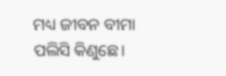ମଧ୍ୟ ଜୀବନ ବୀମା ପଲିସି କିଣୁଛେ।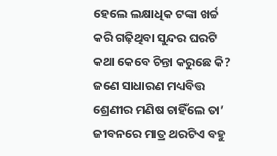ହେଲେ ଲକ୍ଷାଧିକ ଟଙ୍କା ଖର୍ଚ୍ଚ କରି ଗଢ଼ିଥିବା ସୁନ୍ଦର ଘରଟି କଥା କେବେ ଚିନ୍ତା କରୁଛେ କି? ଜଣେ ସାଧାରଣ ମଧ୍ୟବିତ୍ତ ଶ୍ରେଣୀର ମଣିଷ ଚାହିଁଲେ ତା’ ଜୀବନରେ ମାତ୍ର ଥରଟିଏ ବହୁ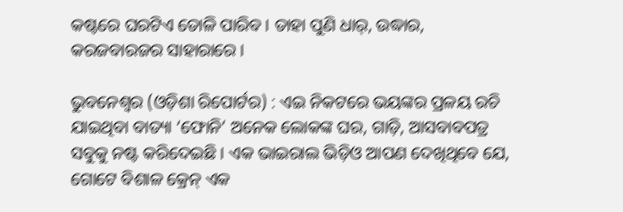କଷ୍ଟରେ ଘରଟିଏ ତୋଳି ପାରିବ। ତାହା ପୁଣି ଧାର୍, ଉଦ୍ଧାର, କରଜବାରଜର ସାହାରାରେ।

ଭୁବନେଶ୍ୱର (ଓଡ଼ିଶା ରିପୋର୍ଟର) : ଏଇ ନିକଟରେ ଭୟଙ୍କର ପ୍ରଳୟ ରଚି ଯାଇଥିବା ବାତ୍ୟା ‘ଫୋନି’ ଅନେକ ଲୋକଙ୍କ ଘର, ଗାଡ଼ି, ଆସବାବପତ୍ର ସବୁକୁ ନଷ୍ଟ କରିଦେଇଛି। ଏକ ଭାଇରାଲ ଭିଡ଼ିଓ ଆପଣ ଦେଖିଥିବେ ଯେ, ଗୋଟେ ବିଶାଳ କ୍ରେନ୍ ଏକ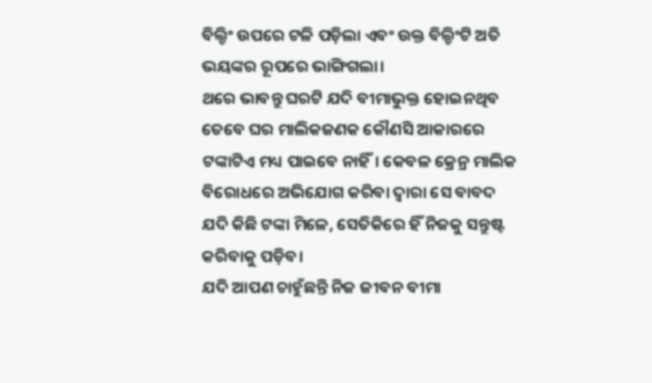ବିଲ୍ଡିଂ ଉପରେ ଟଳି ପଡ଼ିଲା ଏବଂ ଉକ୍ତ ବିଲ୍ଡିଂଟି ଅତି ଭୟଙ୍କର ରୂପରେ ଭାଙ୍ଗିଗଲା।
ଥରେ ଭାବନ୍ତୁ ଘରଟି ଯଦି ବୀମାଭୁକ୍ତ ହୋଇନଥିବ ତେବେ ଘର ମାଲିକଜଣକ କୌଣସି ଆକାରରେ ଟଙ୍କାଟିଏ ମଧ୍ୟ ପାଇବେ ନାହିଁ। କେବଳ କ୍ରେନ୍ର ମାଲିକ ବିରୋଧରେ ଅଭିଯୋଗ କରିବା ଦ୍ଵାରା ସେ ବାବଦ ଯଦି କିଛି ଟଙ୍କା ମିଳେ, ସେତିକିରେ ହିଁ ନିଜକୁ ସନ୍ତୁଷ୍ଟ କରିବାକୁ ପଡ଼ିବ।
ଯଦି ଆପଣ ଚାହୁଁଛନ୍ତି ନିଜ ଜୀବନ ବୀମା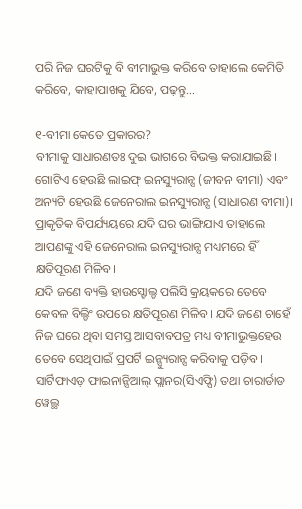ପରି ନିଜ ଘରଟିକୁ ବି ବୀମାଭୁକ୍ତ କରିବେ ତାହାଲେ କେମିତି କରିବେ, କାହାପାଖକୁ ଯିବେ, ପଢ଼ନ୍ତୁ…

୧-ବୀମା କେତେ ପ୍ରକାରର?
ବୀମାକୁ ସାଧାରଣତଃ ଦୁଇ ଭାଗରେ ବିଭକ୍ତ କରାଯାଇଛି। ଗୋଟିଏ ହେଉଛି ଲାଇଫ୍ ଇନସ୍ୟୁରାନ୍ସ (ଜୀବନ ବୀମା) ଏବଂ ଅନ୍ୟଟି ହେଉଛି ଜେନେରାଲ ଇନସ୍ୟୁରାନ୍ସ (ସାଧାରଣ ବୀମା)। ପ୍ରାକୃତିକ ବିପର୍ଯ୍ୟୟରେ ଯଦି ଘର ଭାଙ୍ଗିଯାଏ ତାହାଲେ ଆପଣଙ୍କୁ ଏହି ଜେନେରାଲ ଇନସ୍ୟୁରାନ୍ସ ମଧ୍ୟମରେ ହିଁ କ୍ଷତିପୂରଣ ମିଳିବ।
ଯଦି ଜଣେ ବ୍ୟକ୍ତି ହାଉସ୍ହୋଲ୍ଡ ପଲିସି କ୍ରୟକରେ ତେବେ କେବଳ ବିଲ୍ଡିଂ ଉପରେ କ୍ଷତିପୂରଣ ମିଳିବ। ଯଦି ଜଣେ ଚାହେଁ ନିଜ ଘରେ ଥିବା ସମସ୍ତ ଆସବାବପତ୍ର ମଧ୍ୟ ବୀମାଭୁକ୍ତହେଉ ତେବେ ସେଥିପାଇଁ ପ୍ରପର୍ଟି ଇନ୍ସ୍ୟୁରାନ୍ସ କରିବାକୁ ପଡ଼ିବ।
ସାର୍ଟିଫାଏଡ଼ ଫାଇନାନ୍ସିଆଲ୍ ପ୍ଲାନର(ସିଏଫ୍ପି) ତଥା ଚାରାର୍ଡାଡ ୱେଲ୍ଥ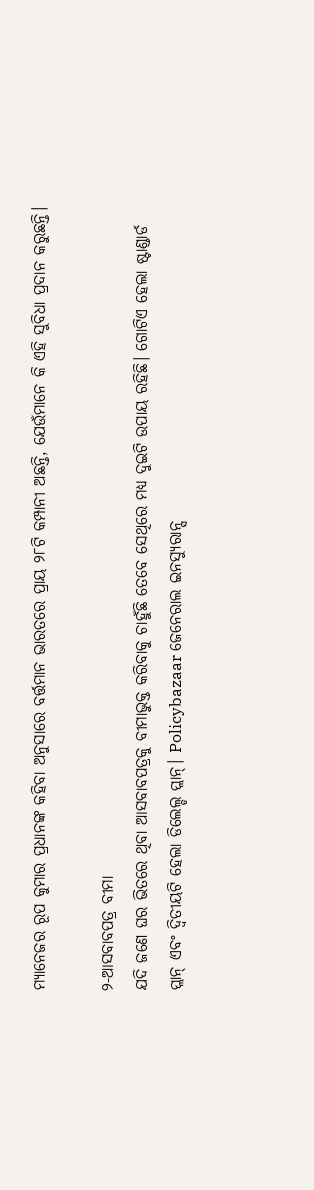ମ୍ୟାନେଜର ରୂପ କୁମାର ପ୍ରଧାନଙ୍କ କହିବା ଅନୁସାରେ ବର୍ତ୍ତମାନ ଭାରତରେ ପ୍ରାୟ ୨୮ଟି କମ୍ପାନୀ ଅଛନ୍ତି, ଯେଉଁମାନେ କି ଏହି ସୁବିଧା ପ୍ରଦାନ କରୁଛନ୍ତି।

୨-ଆସବାବପତ୍ର ବୀମା
ଯଦି ଜଣେ ଘର ଭିତରେ ଥିବା ଆସବାବପତ୍ରକୁ ବୀମାଭୁକ୍ତ କରିବାକୁ ଚାହୁଁଛି ତେବେ ସେଥିରେ ମଧ୍ୟ ଦୁଇଟି ଉପାୟ ରହିଛି। ଗୋଟିଏ ହେଲା ଷ୍ଟାଣ୍ଡାର୍ଡ ପ୍ଲାନ୍ ଏବଂ ଦ୍ୱିତୀୟଟି ହେଲା ଡିଲେଲ୍ଡ ପ୍ଲାନ୍। Policybazaar ଜେନେରାଲ ଇନସ୍ୟୁରାନ୍ସ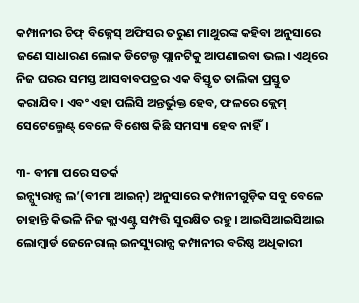କମ୍ପାନୀର ଚିଫ୍ ବିଜ୍ନେସ୍ ଅଫିସର ତରୁଣ ମାଥୁରଙ୍କ କହିବା ଅନୁସାରେ ଜଣେ ସାଧାରଣ ଲୋକ ଡିଟେଲ୍ଡ ପ୍ଲାନଟିକୁ ଆପଣାଇବା ଭଲ। ଏଥିରେ ନିଜ ଘରର ସମସ୍ତ ଆସବାବପତ୍ରର ଏକ ବିସ୍ତୃତ ତାଲିକା ପ୍ରସ୍ତୁତ କରାଯିବ। ଏବଂ ଏହା ପଲିସି ଅନ୍ତର୍ଭୁକ୍ତ ହେବ, ଫଳରେ କ୍ଲେମ୍ ସେଟେଲ୍ମେଣ୍ଟ୍ ବେଳେ ବିଶେଷ କିଛି ସମସ୍ୟା ହେବ ନାହିଁ।

୩- ବୀମା ପରେ ସତର୍କ
ଇନ୍ସ୍ୟୁରାନ୍ସ ଲ’(ବୀମା ଆଇନ୍) ଅନୁସାରେ କମ୍ପାନୀଗୁଡ଼ିକ ସବୁ ବେଳେ ଚାହାନ୍ତି କିଭଳି ନିଜ କ୍ଲାଏଣ୍ଟ୍ର ସମ୍ପତ୍ତି ସୁରକ୍ଷିତ ରହୁ। ଆଇସିଆଇସିଆଇ ଲୋମ୍ବାର୍ଡ ଜେନେରାଲ୍ ଇନସ୍ୟୁରାନ୍ସ କମ୍ପାନୀର ବରିଷ୍ଠ ଅଧିକାରୀ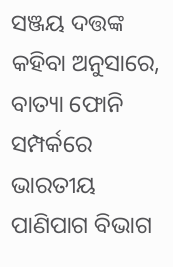ସଞ୍ଜୟ ଦତ୍ତଙ୍କ କହିବା ଅନୁସାରେ, ବାତ୍ୟା ଫୋନି ସମ୍ପର୍କରେ ଭାରତୀୟ ପାଣିପାଗ ବିଭାଗ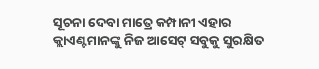ସୂଚନା ଦେବା ମାତ୍ରେ କମ୍ପାନୀ ଏହାର କ୍ଲାଏଣ୍ଟମାନଙ୍କୁ ନିଜ ଆସେଟ୍ ସବୁକୁ ସୁରକ୍ଷିତ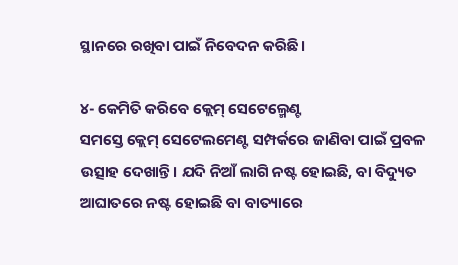ସ୍ଥାନରେ ରଖିବା ପାଇଁ ନିବେଦନ କରିଛି।

୪- କେମିତି କରିବେ କ୍ଲେମ୍ ସେଟେଲ୍ମେଣ୍ଟ
ସମସ୍ତେ କ୍ଲେମ୍ ସେଟେଲମେଣ୍ଟ ସମ୍ପର୍କରେ ଜାଣିବା ପାଇଁ ପ୍ରବଳ ଉତ୍ସାହ ଦେଖାନ୍ତି। ଯଦି ନିଆଁ ଲାଗି ନଷ୍ଟ ହୋଇଛି, ବା ବିଦ୍ୟୁତ ଆଘାତରେ ନଷ୍ଟ ହୋଇଛି ବା ବାତ୍ୟାରେ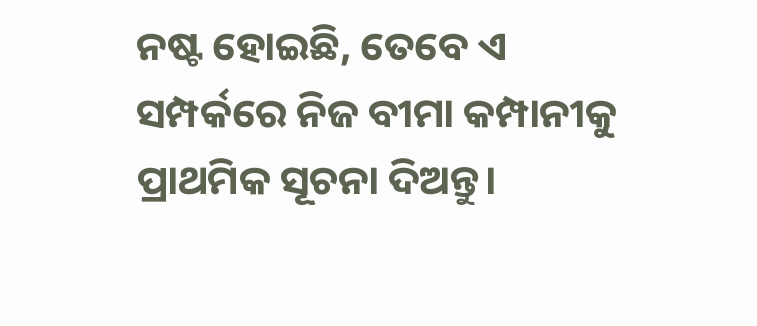ନଷ୍ଟ ହୋଇଛି, ତେବେ ଏ ସମ୍ପର୍କରେ ନିଜ ବୀମା କମ୍ପାନୀକୁ ପ୍ରାଥମିକ ସୂଚନା ଦିଅନ୍ତୁ।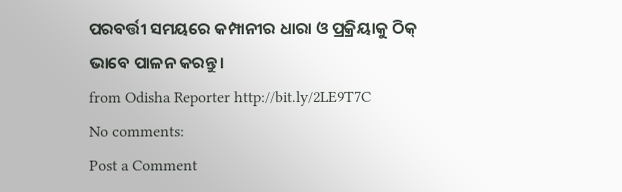ପରବର୍ତ୍ତୀ ସମୟରେ କମ୍ପାନୀର ଧାରା ଓ ପ୍ରକ୍ରିୟାକୁ ଠିକ୍ ଭାବେ ପାଳନ କରନ୍ତୁ।
from Odisha Reporter http://bit.ly/2LE9T7C
No comments:
Post a Comment